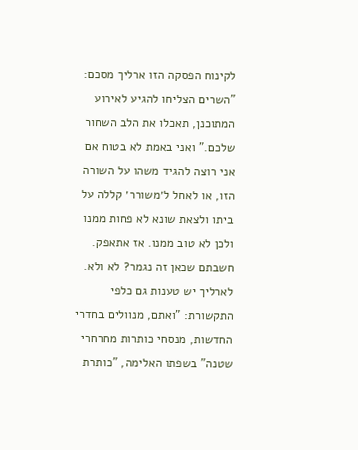לקינוח הפסקה הזו ארליך מסכם: "השרים הצליחו להגיע לאירוע המתוכנן, תאכלו את הלב השחור שלכם." ואני באמת לא בטוח אם אני רוצה להגיד משהו על השורה הזו, או לאחל ל׳משורר׳ קללה על ביתו ולצאת שונא לא פחות ממנו ולכן לא טוב ממנו. אז אתאפק. חשבתם שכאן זה נגמר? לא ולא. לארליך יש טענות גם כלפי התקשורת: "ואתם, מנוולים בחדרי החדשות, מנסחי כותרות מחרחרי שטנה" בשפתו האלימה, "כותרת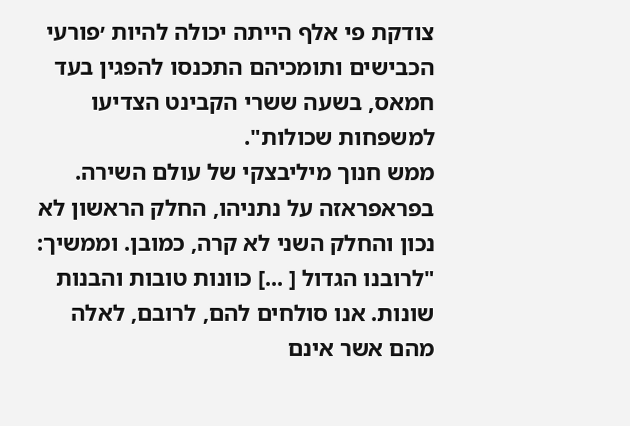צודקת פי אלף הייתה יכולה להיות ׳פורעי הכבישים ותומכיהם התכנסו להפגין בעד חמאס, בשעה ששרי הקבינט הצדיעו למשפחות שכולות".
ממש חנוך מיליבצקי של עולם השירה. בפראפראזה על נתניהו, החלק הראשון לא נכון והחלק השני לא קרה, כמובן. וממשיך: "לרובנו הגדול [ ...] כוונות טובות והבנות שונות. אנו סולחים להם, לרובם, לאלה מהם אשר אינם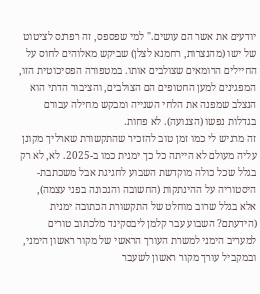יודעים את אשר הם עושים." למי שפספס, זה רפרנס לציטוט של ישו (מהנצרות, רחמנא לצלן) שביקש מאלוהים לחוס על החיילים הרומאים שצולבים אותו. במטפורה הפסיכוטית הזו, המפגינים למען החטופים הם הצולבים, והציבור הדתי הוא הנצלב שמפנה את הלחי השנייה ומבקש מחילה עבורם בגדלות נפשו (הצנועה). לא פחות.
זה מרגיש לי כמו זמן טוב להזכיר שהתקשורת שארליך מקונן עליה מעולם לא הייתה כל כך ימנית כמו ב-2025. לא, לא רק בגלל שכל כולה מוקדשת השבוע לחגיגת אבל משכתבת-היסטוריה על ההינתקות (החשובה והנכונה בפני עצמה), אלא בגלל שרוב מוחלט של התקשורת הכתובה ימנית (הידעתם? השבוע עבר קלמן ליבסקינד מלכתוב טורים למעריב הימני למשרת העורך הראשי של מקור ראשון הימני, ובמקביל עורך מקור ראשון לשעבר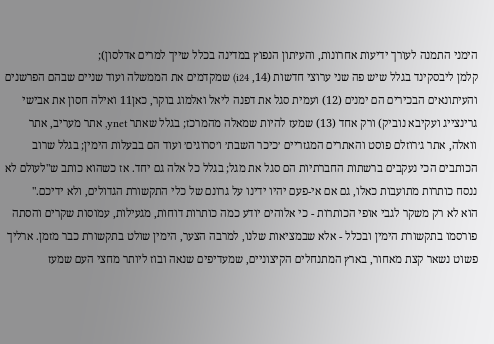הימני התמנה לעורך ידיעות אחרונות, והעיתון הנפוץ במדינה בכלל שייך למרים אדלסון);
קלמן ליבסקינד בגלל שיש פה שני ערוצי חדשות (14, i24) שמקדמים את הממשלה ועוד שניים שבהם הפרשנים והעיתונאים הבכירים הם ימנים (12) ועמית סגל את דפנה ליאל ואלמוג בוקר, כאן11 ואילה חסון את אבישי גרינצייג ועקיבא נוביק) ורק אחד (13) שמעז להיות שמאלה מהמרכז; בגלל שאתר ynet, אתר מעריב, אתר וואלה, אתר ג׳רוזלם פוסט והאתרים המגזריים ׳כיכר השבת׳ ו׳סרוגים׳ ועוד הם בבעלות הימין; בגלל שרוב הכותבים הכי נעקבים ברשתות החברתיות הם סגל את מגל; בגלל כל אלה גם יחד. אז כשהוא כותב ש"לעולם לא ננסח כותרות מתועבות כאלו, גם אם אי-פעם יהיו ידינו על גרונם של כלי התקשורת הגדולים, ולא ידיכם."
הוא לא רק משקר לגבי אופי הכותרות - כי אלוהים יודע כמה כותרות דוחות, מגעילות, עמוסות שקרים והסתה פורסמו בתקשורת הימין ובכלל - אלא שבמציאות שלנו, למרבה הצער, הימין שולט בתקשורת כבר מזמן. ארליך פשוט נשאר קצת מאחור, בארץ המתנחלים הקיצוניים, שמעדיפים שנאה ובוז ליותר מחצי העם שמעז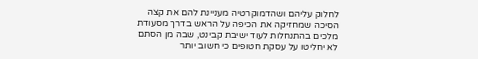לחלוק עליהם ושהדמוקרטיה מעניינת להם את קצה הסיכה שמחזיקה את הכיפה על הראש בדרך מסעודת מלכים בהתנחלות לעוד ישיבת קבינט, שבה מן הסתם לא יחליטו על עסקת חטופים כי חשוב יותר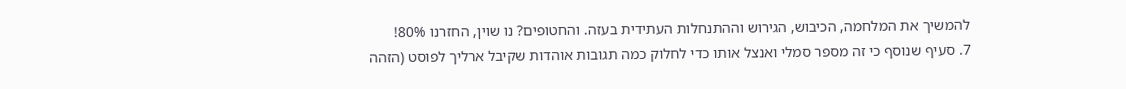להמשיך את המלחמה, הכיבוש, הגירוש וההתנחלות העתידית בעזה. והחטופים? נו שוין, החזרנו 80%!
7. סעיף שנוסף כי זה מספר סמלי ואנצל אותו כדי לחלוק כמה תגובות אוהדות שקיבל ארליך לפוסט (הזהה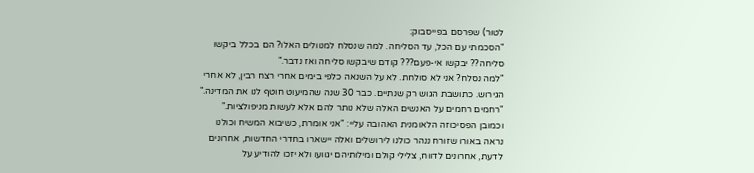לטור) שפרסם בפייסבוק:
"הסכמתי עם הכל, עד הסליחה. למה שנסלח למנוולים האלו? הם בכלל ביקשו סליחה?? יבקשו אי-פעם??? קודם שיבקשו סליחה ואז נדבר."
"למה נסלח? אני לא סולחת. לא על השנאה כלפי בימים אחרי רצח רבין, לא אחרי הגירוש. כתושבת הגוש רק שנתיים. כבר 30 שנה שהמיעוט חוטף לנו את המדינה."
"רחמים רחמים על האנשים האלה שלא נותר להם אלא לעשות מניפולציות."
וכמובן הפסיכוזה הלאומנית האהובה עליי: "אני אומרת, כשיבוא המשיח וכולנו נראה באורו שזורח ננהר כולנו לירושלים ואלה יישארו בחדרי החדשות, אחרונים לדעת, אחרונים לדווח, צלילי קולם ומילותיהם יגוועו ולא יזכו להודיע על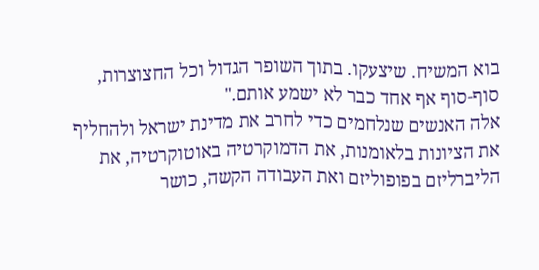בוא המשיח. שיצעקו. בתוך השופר הגדול וכל החצוצרות, סוף-סוף אף אחד כבר לא ישמע אותם."
אלה האנשים שנלחמים כדי לחרב את מדינת ישראל ולהחליף את הציונות בלאומנות, את הדמוקרטיה באוטוקרטיה, את הליברליזם בפופוליזם ואת העבודה הקשה, כושר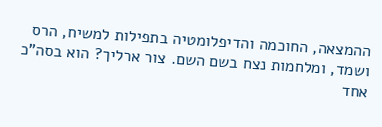ההמצאה, החוכמה והדיפלומטיה בתפילות למשיח, הרס ושמד, ומלחמות נצח בשם השם. צור ארליך? הוא בסה"כ אחד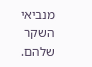מנביאי השקר שלהם.